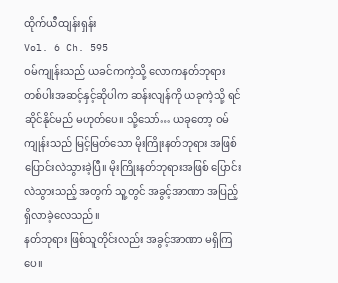ထိုက်ယီထျန်းရှန်း
Vol. 6 Ch. 595
ဝမ်ကျုန်းသည် ယခင်ကကဲ့သို့ လောကနတ်ဘုရား တစ်ပါးအဆင့်နှင့်ဆိုပါက ဆန်းလျန်ကို ယခုကဲ့သို့ ရင်ဆိုင်နိုင်မည် မဟုတ်ပေ။ သို့သော်… ယခုတော့ ဝမ်ကျုန်းသည် မြင့်မြတ်သော မိုးကြိုးနတ်ဘုရား အဖြစ် ပြောင်းလဲသွားခဲ့ပြီ။ မိုးကြိုးနတ်ဘုရားအဖြစ် ပြောင်းလဲသွားသည့် အတွက် သူ့တွင် အခွင့်အာဏာ အပြည့် ရှိလာခဲ့လေသည်။
နတ်ဘုရား ဖြစ်သူတိုင်းလည်း အခွင့်အာဏာ မရှိကြပေ။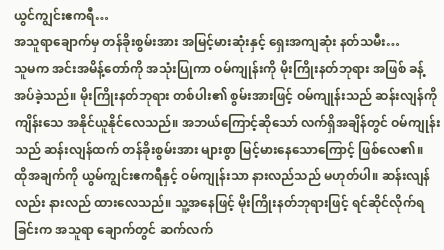ယွင်ကျွင်းဧကရီ…
အသူရာချောက်မှ တန်ခိုးစွမ်းအား အမြင့်မားဆုံးနှင့် ရှေးအကျဆုံး နတ်သမီး…
သူမက အင်းအမိန့်တော်ကို အသုံးပြုကာ ဝမ်ကျုန်းကို မိုးကြိုးနတ်ဘုရား အဖြစ် ခန့်အပ်ခဲ့သည်။ မိုးကြိုးနတ်ဘုရား တစ်ပါး၏ စွမ်းအားဖြင့် ဝမ်ကျုန်းသည် ဆန်းလျန်ကို ကျိန်းသေ အနိုင်ယူနိုင်လေသည်။ အဘယ်ကြောင့်ဆိုသော် လက်ရှိအချိန်တွင် ဝမ်ကျုန်းသည် ဆန်းလျန်ထက် တန်ခိုးစွမ်းအား များစွာ မြင့်မားနေသောကြောင့် ဖြစ်လေ၏။
ထိုအချက်ကို ယွမ်ကျွင်းဧကရီနှင့် ဝမ်ကျုန်းသာ နားလည်သည် မဟုတ်ပါ။ ဆန်းလျန်လည်း နားလည် ထားလေသည်။ သူ့အနေဖြင့် မိုးကြိုးနတ်ဘုရားဖြင့် ရင်ဆိုင်လိုက်ရခြင်းက အသူရာ ချောက်တွင် ဆက်လက်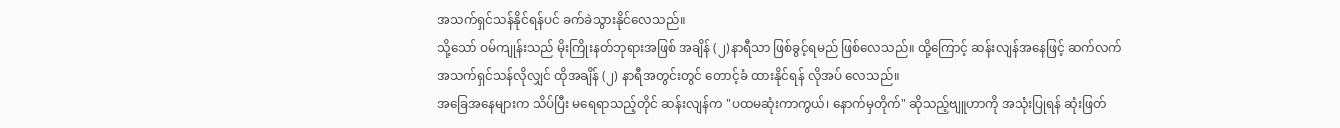အသက်ရှင်သန်နိုင်ရန်ပင် ခက်ခဲသွားနိုင်လေသည်။
သို့သော် ဝမ်ကျုန်းသည် မိုးကြိုးနတ်ဘုရားအဖြစ် အချိန် (၂)နာရီသာ ဖြစ်ခွင့်ရမည် ဖြစ်လေသည်။ ထို့ကြောင့် ဆန်းလျန်အနေဖြင့် ဆက်လက်အသက်ရှင်သန်လိုလျှင် ထိုအချိန် (၂) နာရီအတွင်းတွင် တောင့်ခံ ထားနိုင်ရန် လိုအပ် လေသည်။
အခြေအနေများက သိပ်ပြီး မရေရာသည့်တိုင် ဆန်းလျန်က "ပထမဆုံးကာကွယ်၊ နောက်မှတိုက်" ဆိုသည့်ဗျူဟာကို အသုံးပြုရန် ဆုံးဖြတ်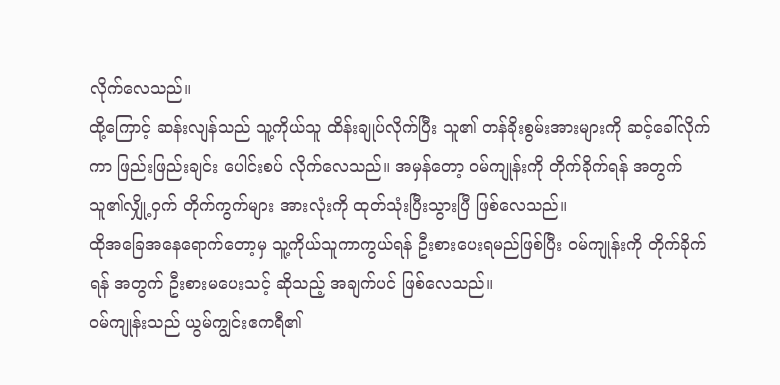လိုက်လေသည်။
ထို့ကြောင့် ဆန်းလျန်သည် သူ့ကိုယ်သူ ထိန်းချုပ်လိုက်ပြီး သူ၏ တန်ခိုးစွမ်းအားများကို ဆင့်ခေါ်လိုက်ကာ ဖြည်းဖြည်းချင်း ပေါင်းစပ် လိုက်လေသည်။ အမှန်တော့ ဝမ်ကျုန်းကို တိုက်ခိုက်ရန် အတွက် သူ၏လျှို့ဝှက် တိုက်ကွက်များ အားလုံးကို ထုတ်သုံးပြီးသွားပြီ ဖြစ်လေသည်။
ထိုအခြေအနေရောက်တော့မှ သူ့ကိုယ်သူကာကွယ်ရန် ဦးစားပေးရမည်ဖြစ်ပြီး ဝမ်ကျုန်းကို တိုက်ခိုက်ရန် အတွက် ဦးစားမပေးသင့် ဆိုသည့် အချက်ပင် ဖြစ်လေသည်။
ဝမ်ကျုန်းသည် ယွမ်ကျွင်းဧကရီ၏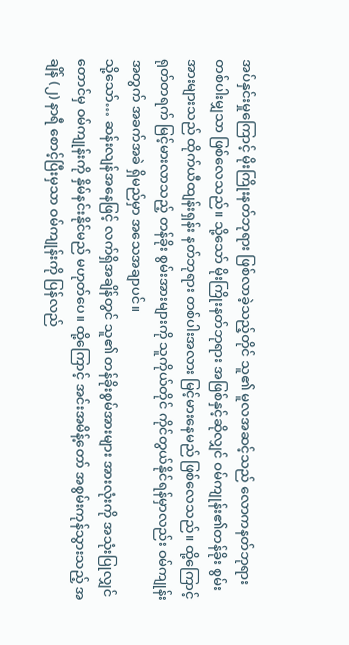အပ်နှင်းမှုကြောင့် မိုးကြိုးနတ်ဘုရား ဖြစ်လာခဲ့သည့်တိုင် သူ၏ မူလအဆင့်သည် လောကနတ်ဘုရား တစ်ပါးမျှသာ ဖြစ်လေသည်။ သို့သော် မိုးကြိုးနတ်ဘုရား အဖြစ်နှင့်ဆိုလျှင် ဝမ်ကျုန်း၏တန်ခိုး စွမ်းအားများသည် ထိုက်ယီထျန်းရှန်း နတ်ဘုရား တစ်ပါးအလား မြင့်မားနေမည် ဖြစ်လေသည်။ ထို့ကြောင့် ရုတ်တရက် မြင့်မားလာသည့် တန်ခိုး စွမ်းအားများကို သူကိုယ်တိုင် ကိုင်တွယ်နိုင်ရန်မှာလည်း ဝမ်ကျုန်းအတွက် အခက်အခဲ ရှိမည်မှာ အသေအချာပင်။
သို့သော်… ဆန်းလျန်အနေဖြင့် လက်ရှိအချိန်တွင် သူ၏ တန်ခိုးစွမ်အားများ အားလုံးကို အသုံးပြုလျှင်တောင်မှ ဝမ်ကျုန်းကို နှိမ်နင်းနိုင်မည် မဟုတ်ပေ။ ထို့ကြောင့် အင်းအမိန့်တော် အစွမ်းကုန်သွားသည့် အချိန် (၂) နာရီ စောင့်ပြီးမှသာ ဝမ်ကျုန်းကို ပြန်လည်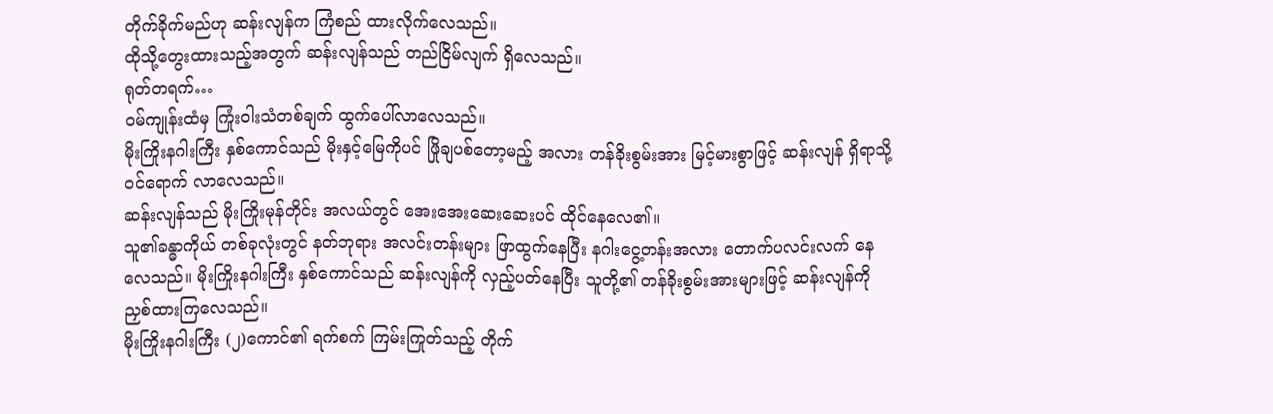တိုက်ခိုက်မည်ဟု ဆန်းလျန်က ကြံစည် ထားလိုက်လေသည်။
ထိုသို့တွေးထားသည့်အတွက် ဆန်းလျန်သည် တည်ငြိမ်လျက် ရှိလေသည်။
ရုတ်တရက်…
ဝမ်ကျုန်းထံမှ ကြုံးဝါးသံတစ်ချက် ထွက်ပေါ်လာလေသည်။
မိုးကြိုးနဂါးကြီး နှစ်ကောင်သည် မိုးနှင့်မြေကိုပင် ဖြိုချပစ်တော့မည့် အလား တန်ခိုးစွမ်းအား မြင့်မားစွာဖြင့် ဆန်းလျန် ရှိရာသို့ ဝင်ရောက် လာလေသည်။
ဆန်းလျန်သည် မိုးကြိုးမုန်တိုင်း အလယ်တွင် အေးအေးဆေးဆေးပင် ထိုင်နေလေ၏။
သူ၏ခန္ဓာကိုယ် တစ်ခုလုံးတွင် နတ်ဘုရား အလင်းတန်းများ ဖြာထွက်နေပြီး နဂါးငွေ့တန်းအလား တောက်ပလင်းလက် နေလေသည်။ မိုးကြိုးနဂါးကြီး နှစ်ကောင်သည် ဆန်းလျန်ကို လှည့်ပတ်နေပြီး သူတို့၏ တန်ခိုးစွမ်းအားများဖြင့် ဆန်းလျန်ကို ညှစ်ထားကြလေသည်။
မိုးကြိုးနဂါးကြီး (၂)ကောင်၏ ရက်စက် ကြမ်းကြုတ်သည့် တိုက်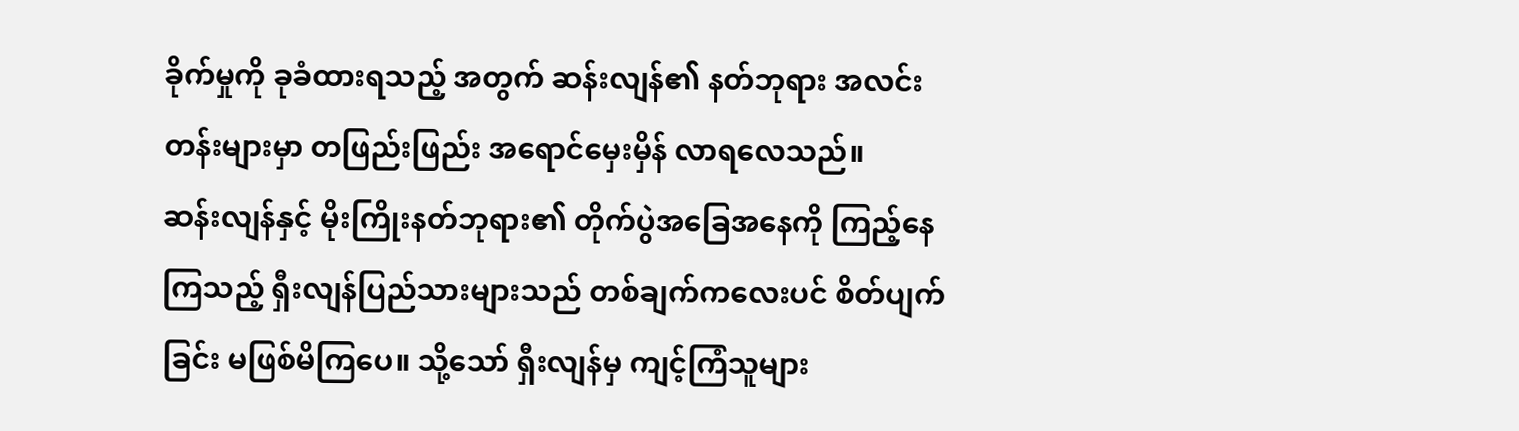ခိုက်မှုကို ခုခံထားရသည့် အတွက် ဆန်းလျန်၏ နတ်ဘုရား အလင်းတန်းများမှာ တဖြည်းဖြည်း အရောင်မှေးမှိန် လာရလေသည်။
ဆန်းလျန်နှင့် မိုးကြိုးနတ်ဘုရား၏ တိုက်ပွဲအခြေအနေကို ကြည့်နေကြသည့် ရှီးလျန်ပြည်သားများသည် တစ်ချက်ကလေးပင် စိတ်ပျက်ခြင်း မဖြစ်မိကြပေ။ သို့သော် ရှီးလျန်မှ ကျင့်ကြံသူများ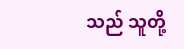သည် သူတို့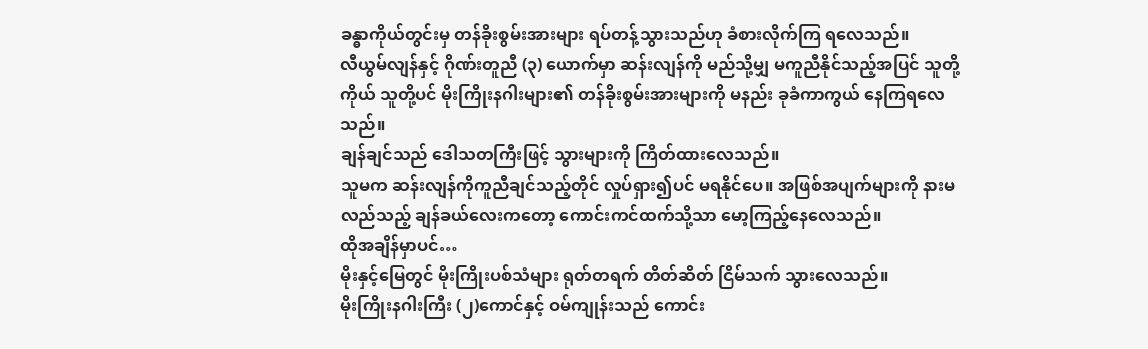ခန္ဓာကိုယ်တွင်းမှ တန်ခိုးစွမ်းအားများ ရပ်တန့်သွားသည်ဟု ခံစားလိုက်ကြ ရလေသည်။
လီယွမ်လျန်နှင့် ဂိုဏ်းတူညီ (၃) ယောက်မှာ ဆန်းလျန်ကို မည်သို့မျှ မကူညီနိုင်သည့်အပြင် သူတို့ကိုယ် သူတို့ပင် မိုးကြိုးနဂါးများ၏ တန်ခိုးစွမ်းအားများကို မနည်း ခုခံကာကွယ် နေကြရလေသည်။
ချန်ချင်သည် ဒေါသတကြီးဖြင့် သွားများကို ကြိတ်ထားလေသည်။
သူမက ဆန်းလျန်ကိုကူညီချင်သည့်တိုင် လှုပ်ရှား၍ပင် မရနိုင်ပေ။ အဖြစ်အပျက်များကို နားမလည်သည့် ချန်ခယ်လေးကတော့ ကောင်းကင်ထက်သို့သာ မော့ကြည့်နေလေသည်။
ထိုအချိန်မှာပင်…
မိုးနှင့်မြေတွင် မိုးကြိုးပစ်သံများ ရုတ်တရက် တိတ်ဆိတ် ငြိမ်သက် သွားလေသည်။
မိုးကြိုးနဂါးကြီး (၂)ကောင်နှင့် ဝမ်ကျုန်းသည် ကောင်း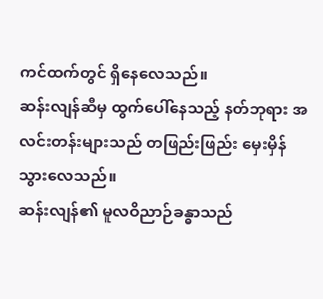ကင်ထက်တွင် ရှိနေလေသည်။
ဆန်းလျန်ဆီမှ ထွက်ပေါ်နေသည့် နတ်ဘုရား အလင်းတန်းများသည် တဖြည်းဖြည်း မှေးမှိန်သွားလေသည်။
ဆန်းလျန်၏ မူလဝိညာဉ်ခန္ဓာသည်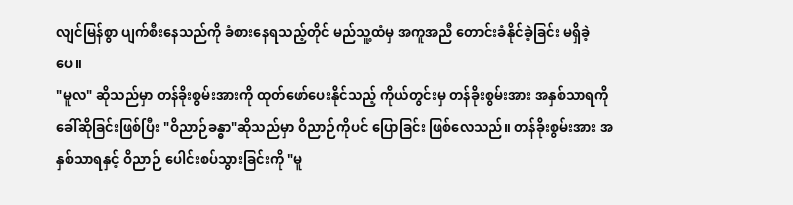လျင်မြန်စွာ ပျက်စီးနေသည်ကို ခံစားနေရသည့်တိုင် မည်သူ့ထံမှ အကူအညီ တောင်းခံနိုင်ခဲ့ခြင်း မရှိခဲ့ပေ။
"မူလ" ဆိုသည်မှာ တန်ခိုးစွမ်းအားကို ထုတ်ဖော်ပေးနိုင်သည့် ကိုယ်တွင်းမှ တန်ခိုးစွမ်းအား အနှစ်သာရကို ခေါ်ဆိုခြင်းဖြစ်ပြီး "ဝိညာဉ်ခန္ဓာ"ဆိုသည်မှာ ဝိညာဉ်ကိုပင် ပြောခြင်း ဖြစ်လေသည်။ တန်ခိုးစွမ်းအား အနှစ်သာရနှင့် ဝိညာဉ် ပေါင်းစပ်သွားခြင်းကို "မူ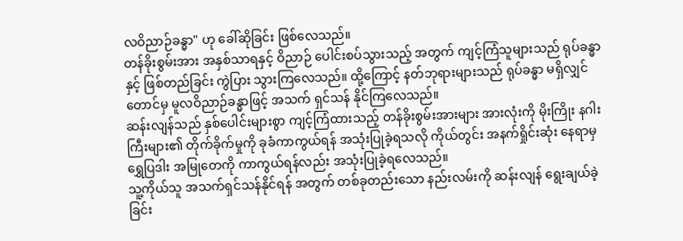လဝိညာဉ်ခန္ဓာ" ဟု ခေါ်ဆိုခြင်း ဖြစ်လေသည်။
တန်ခိုးစွမ်းအား အနှစ်သာရနှင့် ဝိညာဉ် ပေါင်းစပ်သွားသည့် အတွက် ကျင့်ကြံသူများသည် ရုပ်ခန္ဓာနှင့် ဖြစ်တည်ခြင်း ကွဲပြား သွားကြလေသည်။ ထို့ကြောင့် နတ်ဘုရားများသည် ရုပ်ခန္ဓာ မရှိလျှင်တောင်မှ မူလဝိညာဉ်ခန္ဓာဖြင့် အသက် ရှင်သန် နိုင်ကြလေသည်။
ဆန်းလျန်သည် နှစ်ပေါင်းများစွာ ကျင့်ကြံထားသည့် တန်ခိုးစွမ်းအားများ အားလုံးကို မိုးကြိုး နဂါးကြီးများ၏ တိုက်ခိုက်မှုကို ခုခံကာကွယ်ရန် အသုံးပြုခဲ့ရသလို ကိုယ်တွင်း အနက်ရှိုင်းဆုံး နေရာမှ ရွှေပြဒါး အမြုတေကို ကာကွယ်ရန်လည်း အသုံးပြုခဲ့ရလေသည်။
သူ့ကိုယ်သူ အသက်ရှင်သန်နိုင်ရန် အတွက် တစ်ခုတည်းသော နည်းလမ်းကို ဆန်းလျန် ရွေးချယ်ခဲ့ခြင်း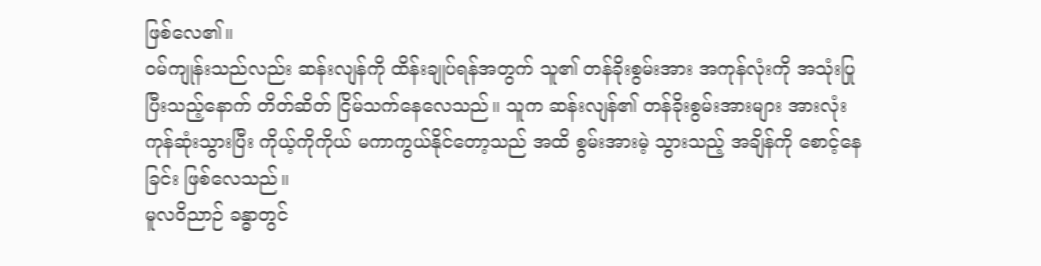ဖြစ်လေ၏။
ဝမ်ကျုန်းသည်လည်း ဆန်းလျန်ကို ထိန်းချုပ်ရန်အတွက် သူ၏ တန်ခိုးစွမ်းအား အကုန်လုံးကို အသုံးပြုပြီးသည့်နောက် တိတ်ဆိတ် ငြိမ်သက်နေလေသည်။ သူက ဆန်းလျန်၏ တန်ခိုးစွမ်းအားများ အားလုံး ကုန်ဆုံးသွားပြီး ကိုယ့်ကိုကိုယ် မကာကွယ်နိုင်တော့သည် အထိ စွမ်းအားမဲ့ သွားသည့် အချိန်ကို စောင့်နေခြင်း ဖြစ်လေသည်။
မူလဝိညာဉ် ခန္ဓာတွင်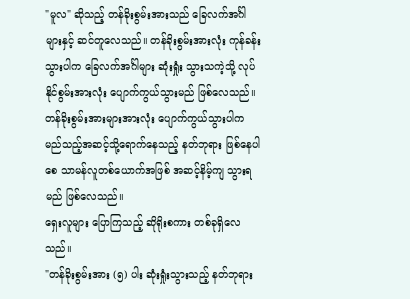"မူလ" ဆိုသည့် တန်ခိုးစွမ်းအားသည် ခြေလက်အင်္ဂါများနှင့် ဆင်တူလေသည်။ တန်ခိုးစွမ်းအားလုံး ကုန်ခန်းသွားပါက ခြေလက်အင်္ဂါများ ဆုံးရှုံး သွားသကဲ့သို့ လုပ်နိုင်စွမ်းအားလုံး ပျောက်ကွယ်သွားမည် ဖြစ်လေသည်။
တန်ခိုးစွမ်းအားများအားလုံး ပျောက်ကွယ်သွားပါက မည်သည့်အဆင့်သို့ရောက်နေသည့် နတ်ဘုရား ဖြစ်နေပါစေ သာမန်လူတစ်ယောက်အဖြစ် အဆင့်နိမ့်ကျ သွားရမည် ဖြစ်လေသည်။
ရှေးလူများ ပြောကြသည့် ဆိုရိုးစကား တစ်ခုရှိလေသည်။
"တန်ခိုးစွမ်းအား (၅) ပါး ဆုံးရှုံးသွားသည့် နတ်ဘုရား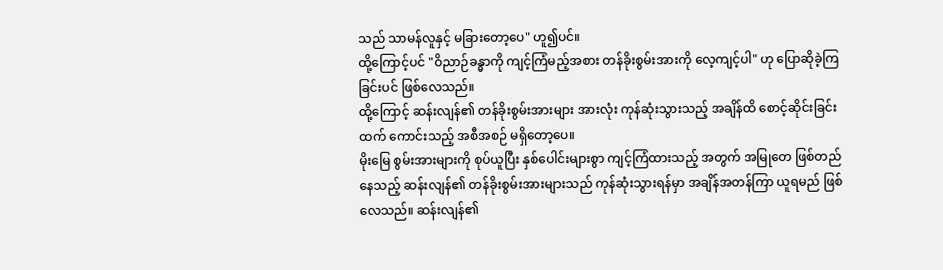သည် သာမန်လူနှင့် မခြားတော့ပေ" ဟူ၍ပင်။
ထို့ကြောင့်ပင် "ဝိညာဉ်ခန္ဓာကို ကျင့်ကြံမည့်အစား တန်ခိုးစွမ်းအားကို လေ့ကျင့်ပါ" ဟု ပြောဆိုခဲ့ကြခြင်းပင် ဖြစ်လေသည်။
ထို့ကြောင့် ဆန်းလျန်၏ တန်ခိုးစွမ်းအားများ အားလုံး ကုန်ဆုံးသွားသည့် အချိန်ထိ စောင့်ဆိုင်းခြင်းထက် ကောင်းသည့် အစီအစဉ် မရှိတော့ပေ။
မိုးမြေ စွမ်းအားများကို စုပ်ယူပြီး နှစ်ပေါင်းများစွာ ကျင့်ကြံထားသည့် အတွက် အမြုတေ ဖြစ်တည်နေသည့် ဆန်းလျန်၏ တန်ခိုးစွမ်းအားများသည် ကုန်ဆုံးသွားရန်မှာ အချိန်အတန်ကြာ ယူရမည် ဖြစ်လေသည်။ ဆန်းလျန်၏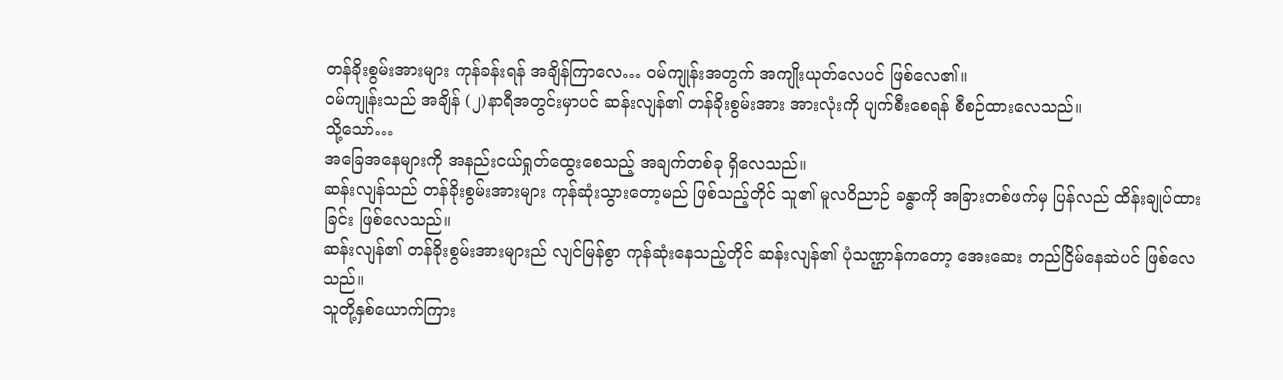တန်ခိုးစွမ်းအားများ ကုန်ခန်းရန် အချိန်ကြာလေ… ဝမ်ကျုန်းအတွက် အကျိုးယုတ်လေပင် ဖြစ်လေ၏။
ဝမ်ကျုန်းသည် အချိန် (၂)နာရီအတွင်းမှာပင် ဆန်းလျန်၏ တန်ခိုးစွမ်းအား အားလုံးကို ပျက်စီးစေရန် စီစဉ်ထားလေသည်။
သို့သော်…
အခြေအနေများကို အနည်းငယ်ရှုတ်ထွေးစေသည့် အချက်တစ်ခု ရှိလေသည်။
ဆန်းလျန်သည် တန်ခိုးစွမ်းအားများ ကုန်ဆုံးသွားတော့မည် ဖြစ်သည့်တိုင် သူ၏ မူလဝိညာဉ် ခန္ဓာကို အခြားတစ်ဖက်မှ ပြန်လည် ထိန်းချုပ်ထားခြင်း ဖြစ်လေသည်။
ဆန်းလျန်၏ တန်ခိုးစွမ်းအားများည် လျင်မြန်စွာ ကုန်ဆုံးနေသည့်တိုင် ဆန်းလျန်၏ ပုံသဏ္ဌာန်ကတော့ အေးဆေး တည်ငြိမ်နေဆဲပင် ဖြစ်လေသည်။
သူတို့နှစ်ယောက်ကြား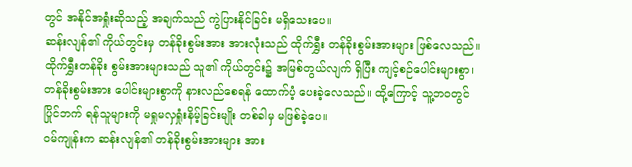တွင် အနိုင်အရှုံးဆိုသည့် အချက်သည် ကွဲပြားနိုင်ခြင်း မရှိသေးပေ။
ဆန်းလျန်၏ ကိုယ်တွင်းမှ တန်ခိုးစွမ်းအား အားလုံးသည် ထိုက်ရွှီး တန်ခိုးစွမ်းအားများ ဖြစ်လေသည်။ ထိုက်ရွှီးတန်ခိုး စွမ်းအားများသည် သူ၏ ကိုယ်တွင်း၌ အမြစ်တွယ်လျက် ရှိပြီး ကျင့်စဉ်ပေါင်းများစွာ၊ တန်ခိုးစွမ်းအား ပေါင်းများစွာကို နားလည်စေရန် ထောက်ပံ့ ပေးခဲ့လေသည်။ ထို့ကြောင့် သူ့ဘဝတွင် ပြိုင်ဘက် ရန်သူများကို မရှုမလှရှုံးနိမ့်ခြင်းမျိုး တစ်ခါမှ မဖြစ်ခဲ့ပေ။
ဝမ်ကျုန်းက ဆန်းလျန်၏ တန်ခိုးစွမ်းအားများ အား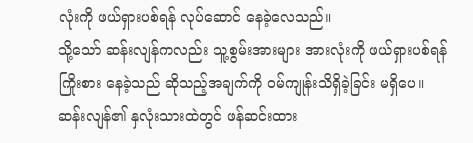လုံးကို ဖယ်ရှားပစ်ရန် လုပ်ဆောင် နေခဲ့လေသည်။
သို့သော် ဆန်းလျန်ကလည်း သူ့စွမ်းအားများ အားလုံးကို ဖယ်ရှားပစ်ရန် ကြိုးစား နေခဲ့သည် ဆိုသည့်အချက်ကို ဝမ်ကျုန်းသိရှိခဲ့ခြင်း မရှိပေ။
ဆန်းလျန်၏ နှလုံးသားထဲတွင် ဖန်ဆင်းထား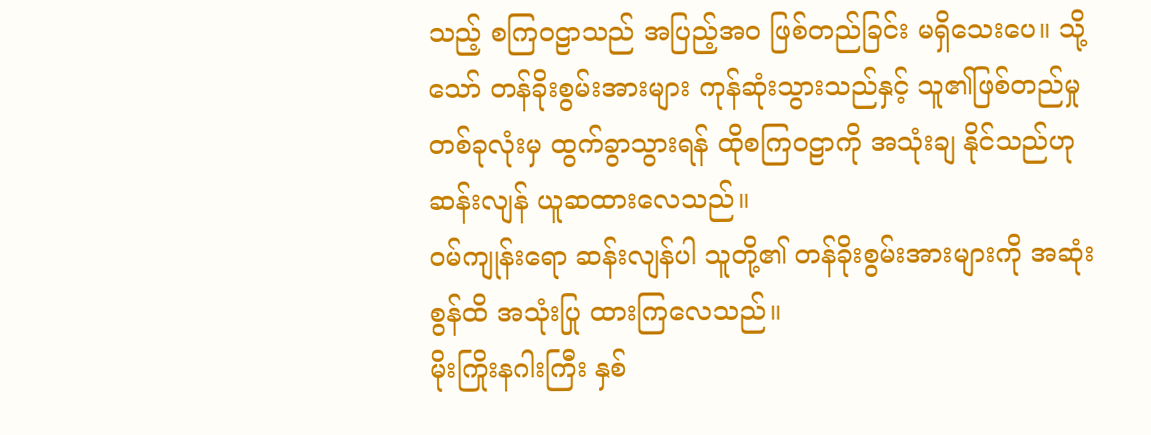သည့် စကြဝဠာသည် အပြည့်အဝ ဖြစ်တည်ခြင်း မရှိသေးပေ။ သို့သော် တန်ခိုးစွမ်းအားများ ကုန်ဆုံးသွားသည်နှင့် သူ၏ဖြစ်တည်မှု တစ်ခုလုံးမှ ထွက်ခွာသွားရန် ထိုစကြဝဠာကို အသုံးချ နိုင်သည်ဟု ဆန်းလျန် ယူဆထားလေသည်။
ဝမ်ကျုန်းရော ဆန်းလျန်ပါ သူတို့၏ တန်ခိုးစွမ်းအားများကို အဆုံးစွန်ထိ အသုံးပြု ထားကြလေသည်။
မိုးကြိုးနဂါးကြီး နှစ်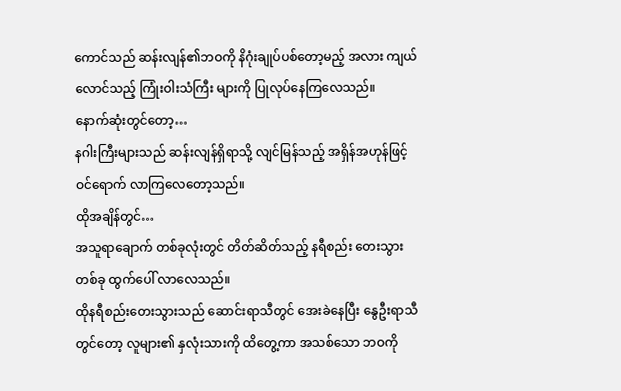ကောင်သည် ဆန်းလျန်၏ဘဝကို နိဂုံးချုပ်ပစ်တော့မည့် အလား ကျယ်လောင်သည့် ကြုံးဝါးသံကြီး များကို ပြုလုပ်နေကြလေသည်။
နောက်ဆုံးတွင်တော့…
နဂါးကြီးများသည် ဆန်းလျန်ရှိရာသို့ လျင်မြန်သည့် အရှိန်အဟုန်ဖြင့် ဝင်ရောက် လာကြလေတော့သည်။
ထိုအချိန်တွင်…
အသူရာချောက် တစ်ခုလုံးတွင် တိတ်ဆိတ်သည့် နရီစည်း တေးသွားတစ်ခု ထွက်ပေါ် လာလေသည်။
ထိုနရီစည်းတေးသွားသည် ဆောင်းရာသီတွင် အေးခဲနေပြီး နွေဦးရာသီတွင်တော့ လူများ၏ နှလုံးသားကို ထိတွေ့ကာ အသစ်သော ဘဝကို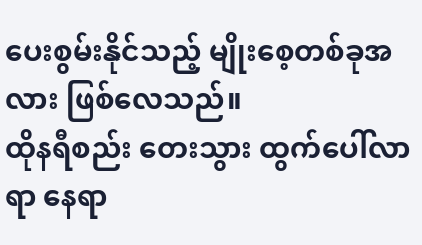ပေးစွမ်းနိုင်သည့် မျိုးစေ့တစ်ခုအလား ဖြစ်လေသည်။
ထိုနရီစည်း တေးသွား ထွက်ပေါ်လာရာ နေရာ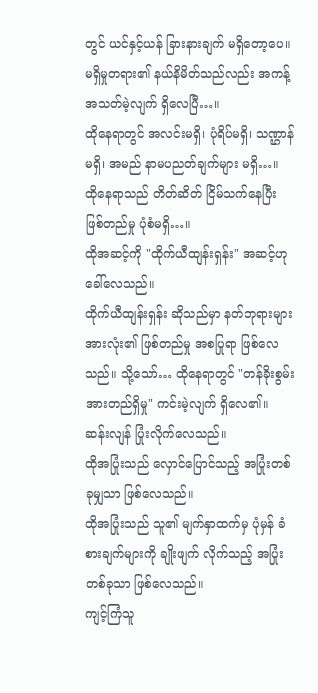တွင် ယင်နှင့်ယန် ခြားနားချက် မရှိတော့ပေ။
မရှိမှုတရား၏ နယ်နိမိတ်သည်လည်း အကန့်အသတ်မဲ့လျက် ရှိလေပြီ…။
ထိုနေရာတွင် အလင်းမရှိ၊ ပုံရိပ်မရှိ၊ သဏ္ဌာန်မရှိ၊ အမည် နာမပညတ်ချက်များ မရှိ…။
ထိုနေရာသည် တိတ်ဆိတ် ငြိမ်သက်နေပြီး ဖြစ်တည်မှု ပုံစံမရှိ…။
ထိုအဆင့်ကို "ထိုက်ယီထျန်းရှန်း" အဆင့်ဟု ခေါ်လေသည်။
ထိုက်ယီထျန်းရှန်း ဆိုသည်မှာ နတ်ဘုရားများ အားလုံး၏ ဖြစ်တည်မှု အစပြုရာ ဖြစ်လေသည်။ သို့သော်… ထိုနေရာတွင် "တန်ခိုးစွမ်းအားတည်ရှိမှု" ကင်းမဲ့လျက် ရှိလေ၏။
ဆန်းလျန် ပြုံးလိုက်လေသည်။
ထိုအပြုံးသည် လှောင်ပြောင်သည့် အပြုံးတစ်ခုမျှသာ ဖြစ်လေသည်။
ထိုအပြုံးသည် သူ၏ မျက်နှာထက်မှ ပုံမှန် ခံစားချက်များကို ချိုးဖျက် လိုက်သည့် အပြုံးတစ်ခုသာ ဖြစ်လေသည်။
ကျင့်ကြံသူ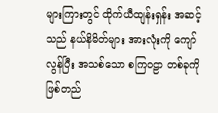များကြားတွင် ထိုက်ယီထျန်းရှန်း အဆင့်သည် နယ်နိမိတ်များ အားလုံးကို ကျော်လွန်ပြီး အသစ်သော စကြဝဠာ တစ်ခုကို ဖြစ်တည်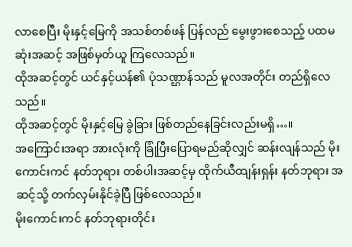လာစေပြီး မိုးနှင့်မြေကို အသစ်တစ်ဖန် ပြန်လည် မွေးဖွားစေသည့် ပထမဆုံးအဆင့် အဖြစ်မှတ်ယူ ကြလေသည်။
ထိုအဆင့်တွင် ယင်နှင့်ယန်၏ ပုံသဏ္ဌာန်သည် မူလအတိုင်း တည်ရှိလေသည်။
ထိုအဆင့်တွင် မိုးနှင့်မြေ ခွဲခြား ဖြစ်တည်နေခြင်းလည်းမရှိ…။
အကြောင်းအရာ အားလုံးကို ခြုံပြီးပြောရမည်ဆိုလျှင် ဆန်းလျန်သည် မိုးကောင်းကင် နတ်ဘုရား တစ်ပါးအဆင့်မှ ထိုက်ယီထျန်းရှန်း နတ်ဘုရား အဆင့်သို့ တက်လှမ်းနိုင်ခဲ့ပြီ ဖြစ်လေသည်။
မိုးကောင်းကင် နတ်ဘုရားတိုင်း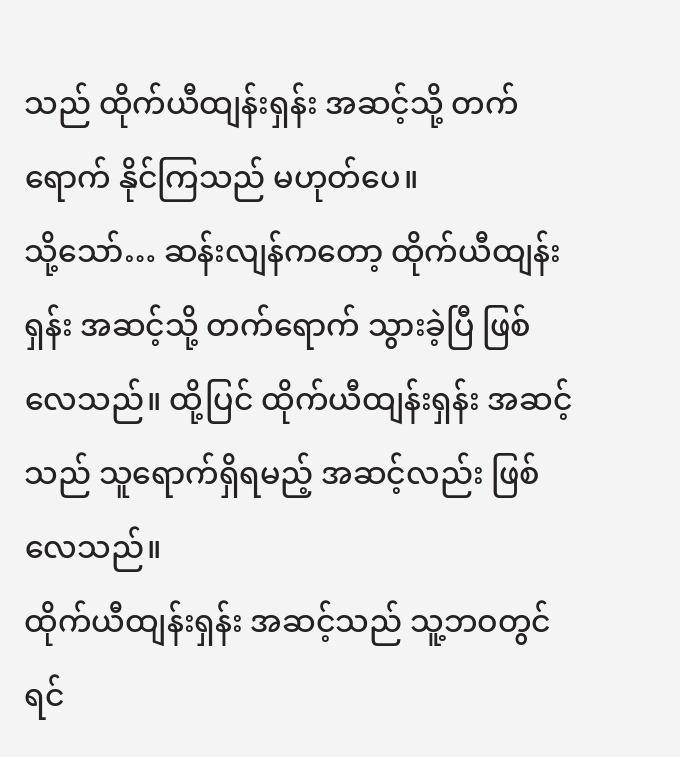သည် ထိုက်ယီထျန်းရှန်း အဆင့်သို့ တက်ရောက် နိုင်ကြသည် မဟုတ်ပေ။
သို့သော်… ဆန်းလျန်ကတော့ ထိုက်ယီထျန်းရှန်း အဆင့်သို့ တက်ရောက် သွားခဲ့ပြီ ဖြစ်လေသည်။ ထို့ပြင် ထိုက်ယီထျန်းရှန်း အဆင့်သည် သူရောက်ရှိရမည့် အဆင့်လည်း ဖြစ်လေသည်။
ထိုက်ယီထျန်းရှန်း အဆင့်သည် သူ့ဘဝတွင် ရင်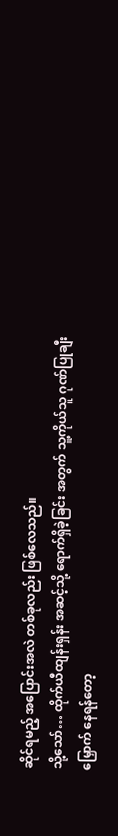ဆိုင်ရမည့် အပြောင်းအလဲ တစ်ခုလည်း ဖြစ်လေသည်။
သို့သော်… ထိုက်ယီထျန်းရှန်း အဆင့်သို့ ရောက်ရှိခဲ့ခြင်း အတွက် သူ့ကိုယ်သူ ဂုဏ်ပြုချီးမြှောက် နေရန်တော့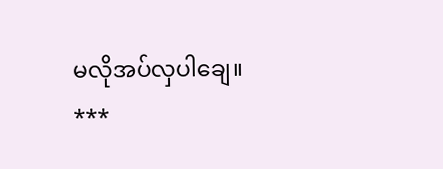မလိုအပ်လှပါချေ။
***